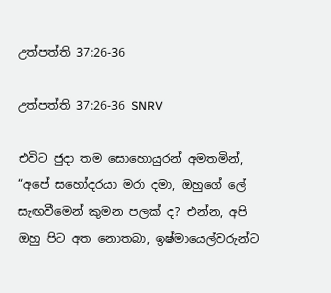උත්පත්ති 37:26-36

උත්පත්ති 37:26-36 SNRV

එවිට ජුදා තම සොහොයුරන් අමතමින්, “අපේ සහෝදරයා මරා දමා, ඔහුගේ ලේ සැඟවීමෙන් කුමන පලක් ද? එන්න, අපි ඔහු පිට අත නොතබා, ඉෂ්මායෙල්වරුන්ට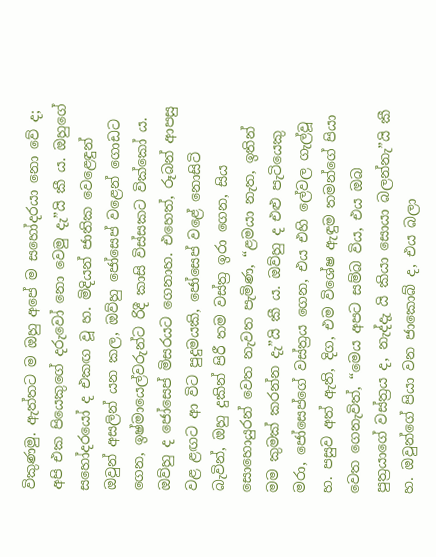විකුණමු. ඇත්තට ම ඔහු අපේ ම සහෝදරයා නො වේ ද; අපි එක පියෙකුගේ දරුවෝ නො වෙමු දැ”යි කී ය. ඔහුගේ සහෝදරයෝ ද එකඟ වූ හ. මිදියන් ජාතික වෙළෙඳුන් ඔවුන් අසලින් යන කල, ඔව්හු ජෝසෙප් වළෙන් ගොඩට ගෙන, ඉෂ්මායෙල්වරුන්ට රිදී කාසි විස්සකට වික්කෝ ය. ඔව්හු ද ජෝසෙප් මිසරයට ගෙනාහ. එහෙත්, රූබන් ආපසු වළ ළඟට ආ විට පුදුමයකි, ජෝසෙප් වළේ නොසිටි බැවින්, ඔහු දුකින් පිරී තම වස්ත්‍ර ඉරා ගෙන, සිය සොහොයුරන් වෙත නැවත පැමිණ, “ළමයා නැත, ඉතින් මම කුමක් කරන්න දැ”යි කී ය. ඔව්හු ද එළු පැටියෙකු මරා, ජෝසෙප්ගේ වස්ත්‍රය ගෙන, එය එහි ලේවල ගැල්වූ හ. පසුව අත් ඇති, දිග, එම විශේෂ ඇඳුම තමන්ගේ පියා වෙත ගෙනැවිත්, “මෙය අපට සම්බ විය, එය ඔබ පුත්‍රයාගේ වස්ත්‍රය ද, නැද්දැ යි කියා සොයා බලන්නැ”යි කී හ. ඔවුන්ගේ පියා වන ජාකොබ් ද, එය බලා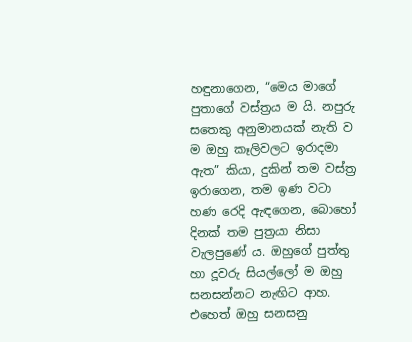හඳුනාගෙන, “මෙය මාගේ පුතාගේ වස්ත්‍රය ම යි. නපුරු සතෙකු අනුමානයක් නැති ව ම ඔහු කෑලිවලට ඉරාදමා ඇත” කියා, දුකින් තම වස්ත්‍ර ඉරාගෙන, තම ඉණ වටා හණ රෙදි ඇඳගෙන, බොහෝ දිනක් තම පුත්‍රයා නිසා වැලපුණේ ය. ඔහුගේ පුත්තු හා දූවරු සියල්ලෝ ම ඔහු සනසන්නට නැඟිට ආහ. එහෙත් ඔහු සනසනු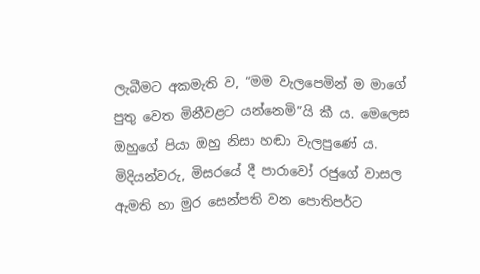ලැබීමට අකමැති ව, “මම වැලපෙමින් ම මාගේ පුතු වෙත මිනීවළට යන්නෙමි”යි කී ය. මෙලෙස ඔහුගේ පියා ඔහු නිසා හඬා වැලපුණේ ය. මිදියන්වරු, මිසරයේ දී පාරාවෝ රජුගේ වාසල ඇමති හා මුර සෙන්පති වන පොතිපර්ට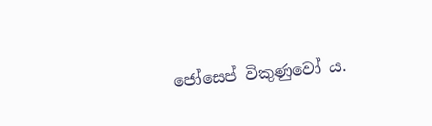ජෝසෙප් විකුණුවෝ ය.